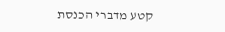קטע מדברי הכנסת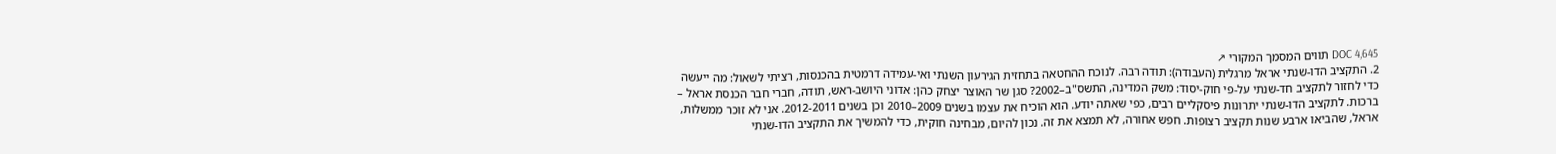DOC 4,645 תווים המסמך המקורי ↗
2. התקציב הדו-שנתי אראל מרגלית (העבודה): תודה רבה. לנוכח ההחטאה בתחזית הגירעון השנתי ואי-עמידה דרמטית בהכנסות, רציתי לשאול: מה ייעשה כדי לחזור לתקציב חד-שנתי על-פי חוק-יסוד: משק המדינה, התשס"ב–2002? סגן שר האוצר יצחק כהן: אדוני היושב-ראש, תודה, חברי חבר הכנסת אראל – ברכות. לתקציב הדו-שנתי יתרונות פיסקליים רבים, כפי שאתה יודע. הוא הוכיח את עצמו בשנים 2009–2010 וכן בשנים 2012-2011. אני לא זוכר ממשלות, אראל, שהביאו ארבע שנות תקציב רצופות. חפש אחורה, לא תמצא את זה. נכון להיום, מבחינה חוקית, כדי להמשיך את התקציב הדו-שנתי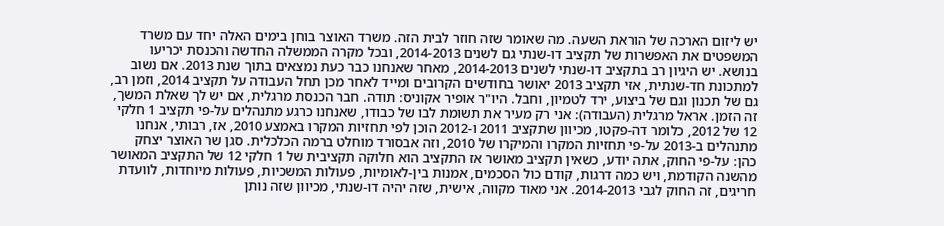יש ליזום הארכה של הוראת השעה. מה שאומר שזה חוזר לבית הזה. משרד האוצר בוחן בימים האלה יחד עם משרד המשפטים את האפשרות של תקציב דו-שנתי גם לשנים 2014-2013, ובכל מקרה הממשלה החדשה והכנסת יכריעו בנושא. יש היגיון רב בתקציב דו-שנתי לשנים 2014-2013, מאחר שאנחנו כבר כעת נמצאים בתוך שנת 2013. אם נשוב למתכונת חד-שנתית, אזי תקציב 2013 יאושר בחודשים הקרובים ומייד לאחר מכן תחל העבודה על תקציב 2014, וזמן רב, גם של תכנון וגם של ביצוע, ירד לטמיון, וחבל. היו"ר אופיר אקוניס: תודה. חבר הכנסת מרגלית, אם יש לך שאלת המשך, זה הזמן. אראל מרגלית (העבודה): אני רק מעיר את תשומת לבו של כבודו, שאנחנו כרגע מתנהלים על-פי תקציב 1 חלקי 12 של 2012, כלומר דה-פקטו, מכיוון שתקציב 2011 ו-2012 הוכן לפי תחזיות המקרו באמצע 2010, אז, רבותי, אנחנו מתנהלים ב-2013 על-פי תחזיות המקרו והמיקרו של 2010, וזה אבסורד מוחלט ברמה הכלכלית. סגן שר האוצר יצחק כהן: על-פי החוק, אתה יודע, כשאין תקציב מאושר אז התקציב הוא חלוקה תקציבית של 1 חלקי 12 של התקציב המאושר מהשנה הקודמת, ויש כמה דרגות, קודם כול הסכמים, אמנות בין-לאומיות, פעולות המשכיות, פעולות מיוחדות, לוועדת חריגים, זה החוק לגבי 2014-2013. אני מאוד מקווה, אישית, שזה יהיה דו-שנתי, מכיוון שזה נותן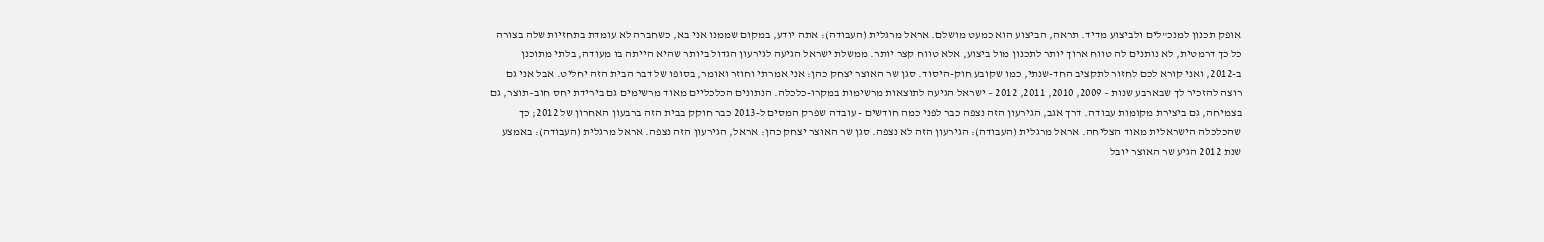אופק תכנון למנכ"לים ולביצוע מדיד. תראה, הביצוע הוא כמעט מושלם. אראל מרגלית (העבודה): אתה יודע, במקום שממנו אני בא, כשחברה לא עומדת בתחזיות שלה בצורה כל כך דרמטית, לא נותנים לה טווח ארוך יותר לתכנון מול ביצוע, אלא טווח קצר יותר. ממשלת ישראל הגיעה לגירעון הגדול ביותר שהיא הייתה בו מעודה, בלתי מתוכנן ב-2012, ואני קורא לכם לחזור לתקציב החד-שנתי, כמו שקובע חוק-היסוד. סגן שר האוצר יצחק כהן: אני אמרתי וחוזר ואומר, בסופו של דבר הבית הזה יחליט. אבל אני גם רוצה להזכיר לך שבארבע שנות – 2009, 2010, 2011, 2012 – ישראל הגיעה לתוצאות מרשימות במקרו-כלכלה. הנתונים הכלכליים מאוד מרשימים גם בירידת יחס חוב–תוצר, גם בצמיחה, גם ביצירת מקומות עבודה. דרך אגב, הגירעון הזה נצפה כבר לפני כמה חודשים - עובדה שפרק המסים ל-2013 כבר חוקק בבית הזה ברבעון האחרון של 2012; כך שהכלכלה הישראלית מאוד הצליחה. אראל מרגלית (העבודה): הגירעון הזה לא נצפה. סגן שר האוצר יצחק כהן: אראל, הגירעון הזה נצפה. אראל מרגלית (העבודה): באמצע שנת 2012 הגיע שר האוצר יובל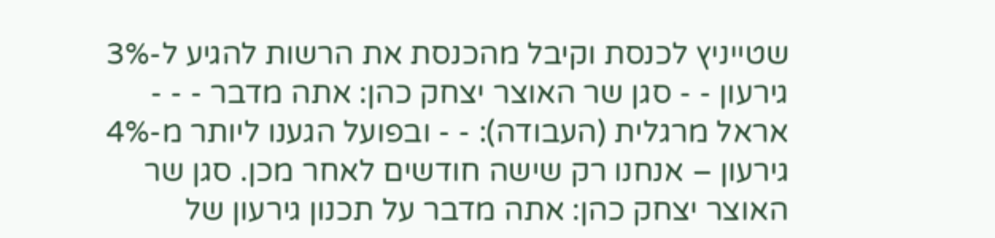שטייניץ לכנסת וקיבל מהכנסת את הרשות להגיע ל-3% גירעון - - סגן שר האוצר יצחק כהן: אתה מדבר - - - אראל מרגלית (העבודה): - - ובפועל הגענו ליותר מ-4% גירעון – אנחנו רק שישה חודשים לאחר מכן. סגן שר האוצר יצחק כהן: אתה מדבר על תכנון גירעון של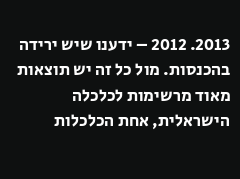2013. 2012 – ידענו שיש ירידה בהכנסות. מול כל זה יש תוצאות מאוד מרשימות לכלכלה הישראלית, אחת הכלכלות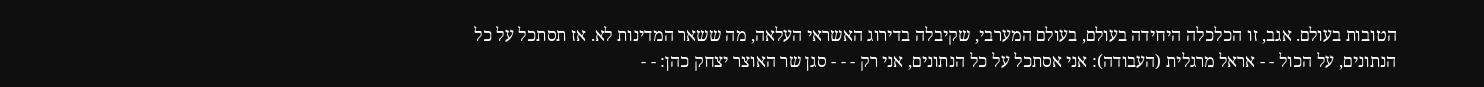הטובות בעולם. אגב, זו הכלכלה היחידה בעולם, בעולם המערבי, שקיבלה בדירוג האשראי העלאה, מה ששאר המדינות לא. אז תסתכל על כל הנתונים, על הכול - - אראל מרגלית (העבודה): אני אסתכל על כל הנתונים, אני רק - - - סגן שר האוצר יצחק כהן: - -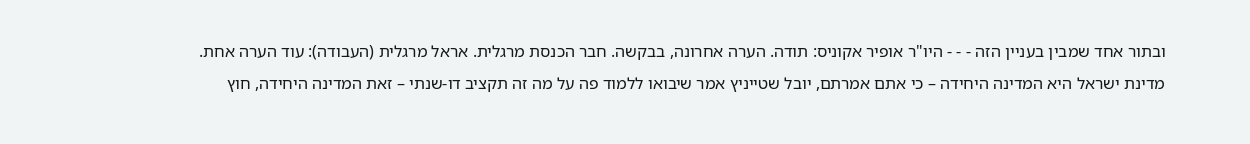ובתור אחד שמבין בעניין הזה - - - היו"ר אופיר אקוניס: תודה. הערה אחרונה, בבקשה. חבר הכנסת מרגלית. אראל מרגלית (העבודה): עוד הערה אחת. מדינת ישראל היא המדינה היחידה – כי אתם אמרתם, יובל שטייניץ אמר שיבואו ללמוד פה על מה זה תקציב דו-שנתי – זאת המדינה היחידה, חוץ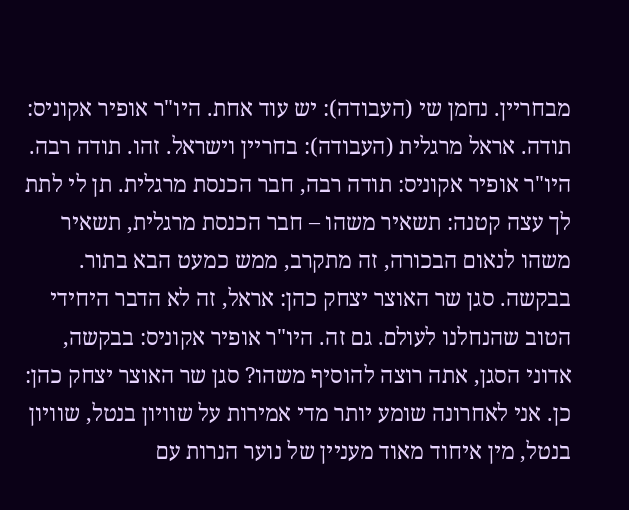מבחריין. נחמן שי (העבודה): יש עוד אחת. היו"ר אופיר אקוניס: תודה. אראל מרגלית (העבודה): בחריין וישראל. זהו. תודה רבה. היו"ר אופיר אקוניס: תודה רבה, חבר הכנסת מרגלית. תן לי לתת לך עצה קטנה: תשאיר משהו – חבר הכנסת מרגלית, תשאיר משהו לנאום הבכורה, זה מתקרב, ממש כמעט הבא בתור. בבקשה. סגן שר האוצר יצחק כהן: אראל, זה לא הדבר היחידי הטוב שהנחלנו לעולם. גם זה. היו"ר אופיר אקוניס: בבקשה, אדוני הסגן, אתה רוצה להוסיף משהו? סגן שר האוצר יצחק כהן: כן. אני לאחרונה שומע יותר מדי אמירות על שוויון בנטל, שוויון בנטל, מין איחוד מאוד מעניין של נוער הנרות עם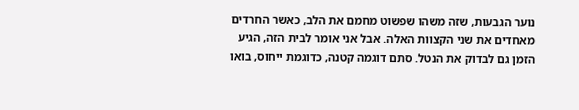נוער הגבעות, שזה משהו שפשוט מחמם את הלב, כאשר החרדים מאחדים את שני הקצוות האלה. אבל אני אומר לבית הזה, הגיע הזמן גם לבדוק את הנטל. סתם דוגמה קטנה, כדוגמת ייחוס, בואו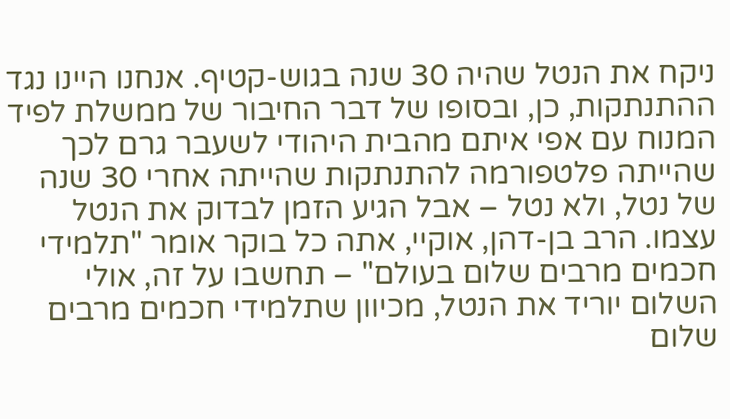ניקח את הנטל שהיה 30 שנה בגוש-קטיף. אנחנו היינו נגד ההתנתקות, כן, ובסופו של דבר החיבור של ממשלת לפיד המנוח עם אפי איתם מהבית היהודי לשעבר גרם לכך שהייתה פלטפורמה להתנתקות שהייתה אחרי 30 שנה של נטל, ולא נטל – אבל הגיע הזמן לבדוק את הנטל עצמו. הרב בן-דהן, אוקיי, אתה כל בוקר אומר "תלמידי חכמים מרבים שלום בעולם" – תחשבו על זה, אולי השלום יוריד את הנטל, מכיוון שתלמידי חכמים מרבים שלום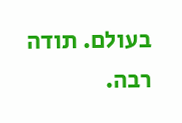בעולם. תודה רבה.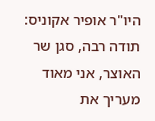היו"ר אופיר אקוניס: תודה רבה, סגן שר האוצר, אני מאוד מעריך את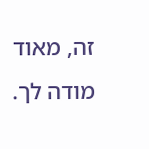זה, מאוד מודה לך.